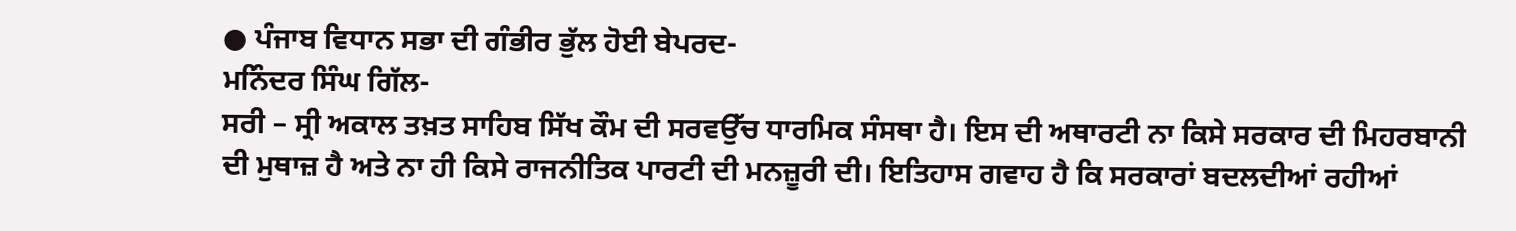● ਪੰਜਾਬ ਵਿਧਾਨ ਸਭਾ ਦੀ ਗੰਭੀਰ ਭੁੱਲ ਹੋਈ ਬੇਪਰਦ-
ਮਨਿੰਦਰ ਸਿੰਘ ਗਿੱਲ-
ਸਰੀ – ਸ੍ਰੀ ਅਕਾਲ ਤਖ਼ਤ ਸਾਹਿਬ ਸਿੱਖ ਕੌਮ ਦੀ ਸਰਵਉੱਚ ਧਾਰਮਿਕ ਸੰਸਥਾ ਹੈ। ਇਸ ਦੀ ਅਥਾਰਟੀ ਨਾ ਕਿਸੇ ਸਰਕਾਰ ਦੀ ਮਿਹਰਬਾਨੀ ਦੀ ਮੁਥਾਜ਼ ਹੈ ਅਤੇ ਨਾ ਹੀ ਕਿਸੇ ਰਾਜਨੀਤਿਕ ਪਾਰਟੀ ਦੀ ਮਨਜ਼ੂਰੀ ਦੀ। ਇਤਿਹਾਸ ਗਵਾਹ ਹੈ ਕਿ ਸਰਕਾਰਾਂ ਬਦਲਦੀਆਂ ਰਹੀਆਂ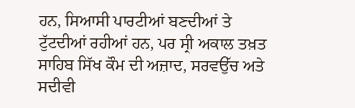ਹਨ, ਸਿਆਸੀ ਪਾਰਟੀਆਂ ਬਣਦੀਆਂ ਤੇ ਟੁੱਟਦੀਆਂ ਰਹੀਆਂ ਹਨ, ਪਰ ਸ੍ਰੀ ਅਕਾਲ ਤਖ਼ਤ ਸਾਹਿਬ ਸਿੱਖ ਕੌਮ ਦੀ ਅਜ਼ਾਦ, ਸਰਵਉੱਚ ਅਤੇ ਸਦੀਵੀ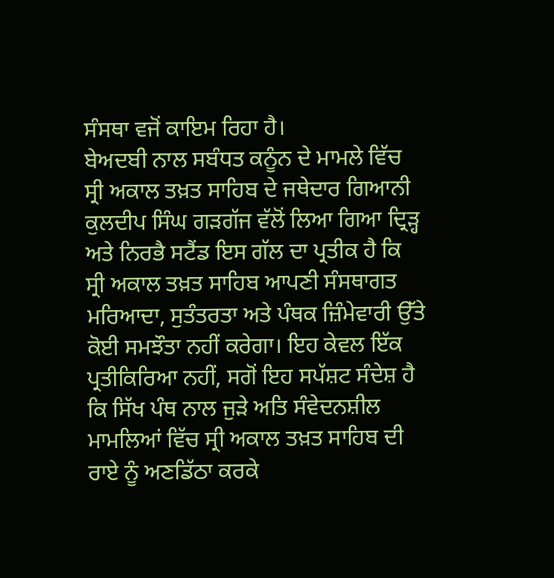ਸੰਸਥਾ ਵਜੋਂ ਕਾਇਮ ਰਿਹਾ ਹੈ।
ਬੇਅਦਬੀ ਨਾਲ ਸਬੰਧਤ ਕਨੂੰਨ ਦੇ ਮਾਮਲੇ ਵਿੱਚ ਸ੍ਰੀ ਅਕਾਲ ਤਖ਼ਤ ਸਾਹਿਬ ਦੇ ਜਥੇਦਾਰ ਗਿਆਨੀ ਕੁਲਦੀਪ ਸਿੰਘ ਗੜਗੱਜ ਵੱਲੋਂ ਲਿਆ ਗਿਆ ਦ੍ਰਿੜ੍ਹ ਅਤੇ ਨਿਰਭੈ ਸਟੈਂਡ ਇਸ ਗੱਲ ਦਾ ਪ੍ਰਤੀਕ ਹੈ ਕਿ ਸ੍ਰੀ ਅਕਾਲ ਤਖ਼ਤ ਸਾਹਿਬ ਆਪਣੀ ਸੰਸਥਾਗਤ ਮਰਿਆਦਾ, ਸੁਤੰਤਰਤਾ ਅਤੇ ਪੰਥਕ ਜ਼ਿੰਮੇਵਾਰੀ ਉੱਤੇ ਕੋਈ ਸਮਝੌਤਾ ਨਹੀਂ ਕਰੇਗਾ। ਇਹ ਕੇਵਲ ਇੱਕ ਪ੍ਰਤੀਕਿਰਿਆ ਨਹੀਂ, ਸਗੋਂ ਇਹ ਸਪੱਸ਼ਟ ਸੰਦੇਸ਼ ਹੈ ਕਿ ਸਿੱਖ ਪੰਥ ਨਾਲ ਜੁੜੇ ਅਤਿ ਸੰਵੇਦਨਸ਼ੀਲ ਮਾਮਲਿਆਂ ਵਿੱਚ ਸ੍ਰੀ ਅਕਾਲ ਤਖ਼ਤ ਸਾਹਿਬ ਦੀ ਰਾਏ ਨੂੰ ਅਣਡਿੱਠਾ ਕਰਕੇ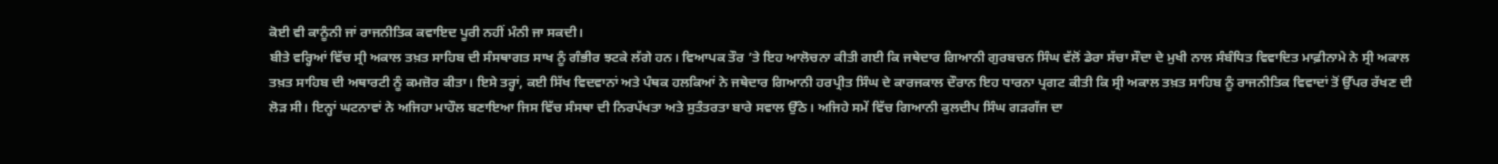ਕੋਈ ਵੀ ਕਾਨੂੰਨੀ ਜਾਂ ਰਾਜਨੀਤਿਕ ਕਵਾਇਦ ਪੂਰੀ ਨਹੀਂ ਮੰਨੀ ਜਾ ਸਕਦੀ।
ਬੀਤੇ ਵਰ੍ਹਿਆਂ ਵਿੱਚ ਸ੍ਰੀ ਅਕਾਲ ਤਖ਼ਤ ਸਾਹਿਬ ਦੀ ਸੰਸਥਾਗਤ ਸਾਖ ਨੂੰ ਗੰਭੀਰ ਝਟਕੇ ਲੱਗੇ ਹਨ। ਵਿਆਪਕ ਤੌਰ ’ਤੇ ਇਹ ਆਲੋਚਨਾ ਕੀਤੀ ਗਈ ਕਿ ਜਥੇਦਾਰ ਗਿਆਨੀ ਗੁਰਬਚਨ ਸਿੰਘ ਵੱਲੋਂ ਡੇਰਾ ਸੱਚਾ ਸੌਦਾ ਦੇ ਮੁਖੀ ਨਾਲ ਸੰਬੰਧਿਤ ਵਿਵਾਦਿਤ ਮਾਫ਼ੀਨਾਮੇ ਨੇ ਸ੍ਰੀ ਅਕਾਲ ਤਖ਼ਤ ਸਾਹਿਬ ਦੀ ਅਥਾਰਟੀ ਨੂੰ ਕਮਜ਼ੋਰ ਕੀਤਾ। ਇਸੇ ਤਰ੍ਹਾਂ, ਕਈ ਸਿੱਖ ਵਿਦਵਾਨਾਂ ਅਤੇ ਪੰਥਕ ਹਲਕਿਆਂ ਨੇ ਜਥੇਦਾਰ ਗਿਆਨੀ ਹਰਪ੍ਰੀਤ ਸਿੰਘ ਦੇ ਕਾਰਜਕਾਲ ਦੌਰਾਨ ਇਹ ਧਾਰਨਾ ਪ੍ਰਗਟ ਕੀਤੀ ਕਿ ਸ੍ਰੀ ਅਕਾਲ ਤਖ਼ਤ ਸਾਹਿਬ ਨੂੰ ਰਾਜਨੀਤਿਕ ਵਿਵਾਦਾਂ ਤੋਂ ਉੱਪਰ ਰੱਖਣ ਦੀ ਲੋੜ ਸੀ। ਇਨ੍ਹਾਂ ਘਟਨਾਵਾਂ ਨੇ ਅਜਿਹਾ ਮਾਹੌਲ ਬਣਾਇਆ ਜਿਸ ਵਿੱਚ ਸੰਸਥਾ ਦੀ ਨਿਰਪੱਖਤਾ ਅਤੇ ਸੁਤੰਤਰਤਾ ਬਾਰੇ ਸਵਾਲ ਉੱਠੇ। ਅਜਿਹੇ ਸਮੇਂ ਵਿੱਚ ਗਿਆਨੀ ਕੁਲਦੀਪ ਸਿੰਘ ਗੜਗੱਜ ਦਾ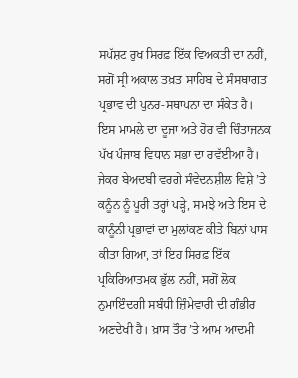ਸਪੱਸ਼ਟ ਰੁਖ ਸਿਰਫ਼ ਇੱਕ ਵਿਅਕਤੀ ਦਾ ਨਹੀਂ, ਸਗੋਂ ਸ੍ਰੀ ਅਕਾਲ ਤਖ਼ਤ ਸਾਹਿਬ ਦੇ ਸੰਸਥਾਗਤ ਪ੍ਰਭਾਵ ਦੀ ਪੁਨਰ-ਸਥਾਪਨਾ ਦਾ ਸੰਕੇਤ ਹੈ।
ਇਸ ਮਾਮਲੇ ਦਾ ਦੂਜਾ ਅਤੇ ਹੋਰ ਵੀ ਚਿੰਤਾਜਨਕ ਪੱਖ ਪੰਜਾਬ ਵਿਧਾਨ ਸਭਾ ਦਾ ਰਵੱਈਆ ਹੈ। ਜੇਕਰ ਬੇਅਦਬੀ ਵਰਗੇ ਸੰਵੇਦਨਸ਼ੀਲ ਵਿਸ਼ੇ ’ਤੇ ਕਨੂੰਨ ਨੂੰ ਪੂਰੀ ਤਰ੍ਹਾਂ ਪੜ੍ਹੇ, ਸਮਝੇ ਅਤੇ ਇਸ ਦੇ ਕਾਨੂੰਨੀ ਪ੍ਰਭਾਵਾਂ ਦਾ ਮੁਲਾਂਕਣ ਕੀਤੇ ਬਿਨਾਂ ਪਾਸ ਕੀਤਾ ਗਿਆ, ਤਾਂ ਇਹ ਸਿਰਫ਼ ਇੱਕ ਪ੍ਰਕਿਰਿਆਤਮਕ ਭੁੱਲ ਨਹੀਂ, ਸਗੋਂ ਲੋਕ ਨੁਮਾਇੰਦਗੀ ਸਬੰਧੀ ਜ਼ਿੰਮੇਵਾਰੀ ਦੀ ਗੰਭੀਰ ਅਣਦੇਖੀ ਹੈ। ਖ਼ਾਸ ਤੌਰ ’ਤੇ ਆਮ ਆਦਮੀ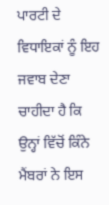ਪਾਰਟੀ ਦੇ ਵਿਧਾਇਕਾਂ ਨੂੰ ਇਹ ਜਵਾਬ ਦੇਣਾ ਚਾਹੀਦਾ ਹੈ ਕਿ ਉਨ੍ਹਾਂ ਵਿੱਚੋਂ ਕਿੰਨੇ ਮੈਂਬਰਾਂ ਨੇ ਇਸ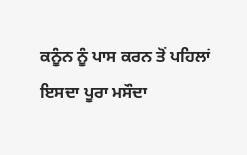ਕਨੂੰਨ ਨੂੰ ਪਾਸ ਕਰਨ ਤੋਂ ਪਹਿਲਾਂ ਇਸਦਾ ਪੂਰਾ ਮਸੌਦਾ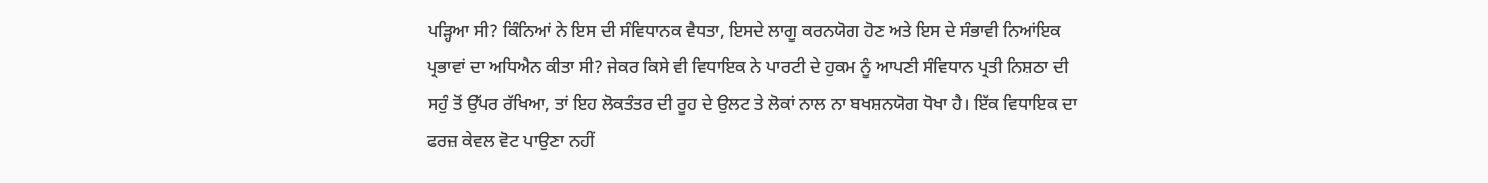ਪੜ੍ਹਿਆ ਸੀ? ਕਿੰਨਿਆਂ ਨੇ ਇਸ ਦੀ ਸੰਵਿਧਾਨਕ ਵੈਧਤਾ, ਇਸਦੇ ਲਾਗੂ ਕਰਨਯੋਗ ਹੋਣ ਅਤੇ ਇਸ ਦੇ ਸੰਭਾਵੀ ਨਿਆਂਇਕ ਪ੍ਰਭਾਵਾਂ ਦਾ ਅਧਿਐਨ ਕੀਤਾ ਸੀ? ਜੇਕਰ ਕਿਸੇ ਵੀ ਵਿਧਾਇਕ ਨੇ ਪਾਰਟੀ ਦੇ ਹੁਕਮ ਨੂੰ ਆਪਣੀ ਸੰਵਿਧਾਨ ਪ੍ਰਤੀ ਨਿਸ਼ਠਾ ਦੀ ਸਹੁੰ ਤੋਂ ਉੱਪਰ ਰੱਖਿਆ, ਤਾਂ ਇਹ ਲੋਕਤੰਤਰ ਦੀ ਰੂਹ ਦੇ ਉਲਟ ਤੇ ਲੋਕਾਂ ਨਾਲ ਨਾ ਬਖਸ਼ਨਯੋਗ ਧੋਖਾ ਹੈ। ਇੱਕ ਵਿਧਾਇਕ ਦਾ ਫਰਜ਼ ਕੇਵਲ ਵੋਟ ਪਾਉਣਾ ਨਹੀਂ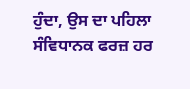ਹੁੰਦਾ, ਉਸ ਦਾ ਪਹਿਲਾ ਸੰਵਿਧਾਨਕ ਫਰਜ਼ ਹਰ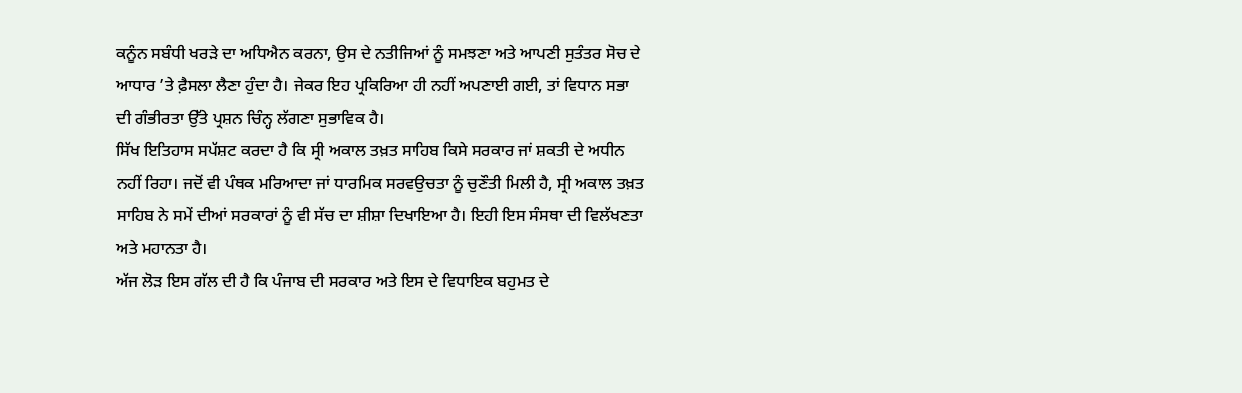ਕਨੂੰਨ ਸਬੰਧੀ ਖਰੜੇ ਦਾ ਅਧਿਐਨ ਕਰਨਾ, ਉਸ ਦੇ ਨਤੀਜਿਆਂ ਨੂੰ ਸਮਝਣਾ ਅਤੇ ਆਪਣੀ ਸੁਤੰਤਰ ਸੋਚ ਦੇ ਆਧਾਰ ’ਤੇ ਫ਼ੈਸਲਾ ਲੈਣਾ ਹੁੰਦਾ ਹੈ। ਜੇਕਰ ਇਹ ਪ੍ਰਕਿਰਿਆ ਹੀ ਨਹੀਂ ਅਪਣਾਈ ਗਈ, ਤਾਂ ਵਿਧਾਨ ਸਭਾ ਦੀ ਗੰਭੀਰਤਾ ਉੱਤੇ ਪ੍ਰਸ਼ਨ ਚਿੰਨ੍ਹ ਲੱਗਣਾ ਸੁਭਾਵਿਕ ਹੈ।
ਸਿੱਖ ਇਤਿਹਾਸ ਸਪੱਸ਼ਟ ਕਰਦਾ ਹੈ ਕਿ ਸ੍ਰੀ ਅਕਾਲ ਤਖ਼ਤ ਸਾਹਿਬ ਕਿਸੇ ਸਰਕਾਰ ਜਾਂ ਸ਼ਕਤੀ ਦੇ ਅਧੀਨ ਨਹੀਂ ਰਿਹਾ। ਜਦੋਂ ਵੀ ਪੰਥਕ ਮਰਿਆਦਾ ਜਾਂ ਧਾਰਮਿਕ ਸਰਵਉਚਤਾ ਨੂੰ ਚੁਣੌਤੀ ਮਿਲੀ ਹੈ, ਸ੍ਰੀ ਅਕਾਲ ਤਖ਼ਤ ਸਾਹਿਬ ਨੇ ਸਮੇਂ ਦੀਆਂ ਸਰਕਾਰਾਂ ਨੂੰ ਵੀ ਸੱਚ ਦਾ ਸ਼ੀਸ਼ਾ ਦਿਖਾਇਆ ਹੈ। ਇਹੀ ਇਸ ਸੰਸਥਾ ਦੀ ਵਿਲੱਖਣਤਾ ਅਤੇ ਮਹਾਨਤਾ ਹੈ।
ਅੱਜ ਲੋੜ ਇਸ ਗੱਲ ਦੀ ਹੈ ਕਿ ਪੰਜਾਬ ਦੀ ਸਰਕਾਰ ਅਤੇ ਇਸ ਦੇ ਵਿਧਾਇਕ ਬਹੁਮਤ ਦੇ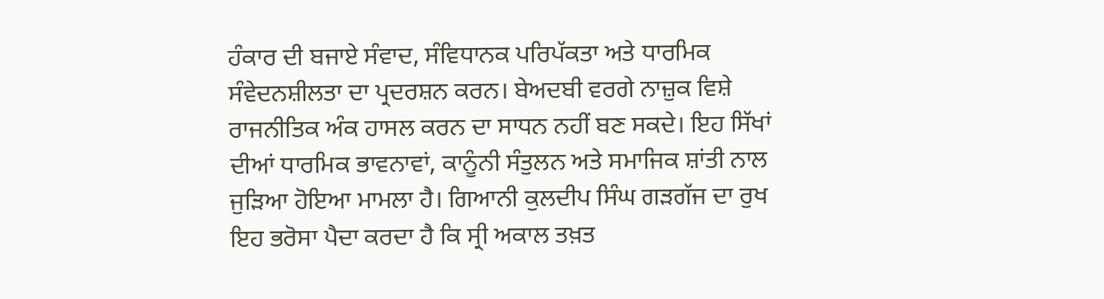ਹੰਕਾਰ ਦੀ ਬਜਾਏ ਸੰਵਾਦ, ਸੰਵਿਧਾਨਕ ਪਰਿਪੱਕਤਾ ਅਤੇ ਧਾਰਮਿਕ ਸੰਵੇਦਨਸ਼ੀਲਤਾ ਦਾ ਪ੍ਰਦਰਸ਼ਨ ਕਰਨ। ਬੇਅਦਬੀ ਵਰਗੇ ਨਾਜ਼ੁਕ ਵਿਸ਼ੇ ਰਾਜਨੀਤਿਕ ਅੰਕ ਹਾਸਲ ਕਰਨ ਦਾ ਸਾਧਨ ਨਹੀਂ ਬਣ ਸਕਦੇ। ਇਹ ਸਿੱਖਾਂ ਦੀਆਂ ਧਾਰਮਿਕ ਭਾਵਨਾਵਾਂ, ਕਾਨੂੰਨੀ ਸੰਤੁਲਨ ਅਤੇ ਸਮਾਜਿਕ ਸ਼ਾਂਤੀ ਨਾਲ ਜੁੜਿਆ ਹੋਇਆ ਮਾਮਲਾ ਹੈ। ਗਿਆਨੀ ਕੁਲਦੀਪ ਸਿੰਘ ਗੜਗੱਜ ਦਾ ਰੁਖ ਇਹ ਭਰੋਸਾ ਪੈਦਾ ਕਰਦਾ ਹੈ ਕਿ ਸ੍ਰੀ ਅਕਾਲ ਤਖ਼ਤ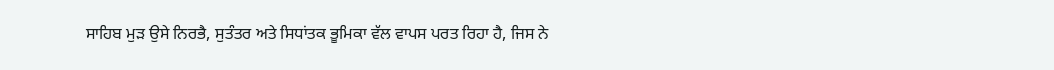ਸਾਹਿਬ ਮੁੜ ਉਸੇ ਨਿਰਭੈ, ਸੁਤੰਤਰ ਅਤੇ ਸਿਧਾਂਤਕ ਭੂਮਿਕਾ ਵੱਲ ਵਾਪਸ ਪਰਤ ਰਿਹਾ ਹੈ, ਜਿਸ ਨੇ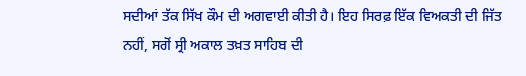ਸਦੀਆਂ ਤੱਕ ਸਿੱਖ ਕੌਮ ਦੀ ਅਗਵਾਈ ਕੀਤੀ ਹੈ। ਇਹ ਸਿਰਫ਼ ਇੱਕ ਵਿਅਕਤੀ ਦੀ ਜਿੱਤ ਨਹੀਂ, ਸਗੋਂ ਸ੍ਰੀ ਅਕਾਲ ਤਖ਼ਤ ਸਾਹਿਬ ਦੀ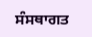ਸੰਸਥਾਗਤ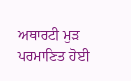ਅਥਾਰਟੀ ਮੁੜ ਪਰਮਾਣਿਤ ਹੋਈ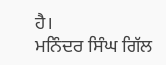ਹੈ।
ਮਨਿੰਦਰ ਸਿੰਘ ਗਿੱਲ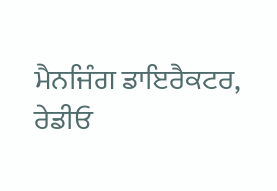ਮੈਨਜਿੰਗ ਡਾਇਰੈਕਟਰ,
ਰੇਡੀਓ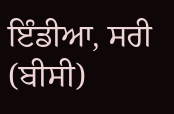ਇੰਡੀਆ, ਸਰੀ (ਬੀਸੀ)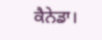ਕੈਨੇਡਾ।